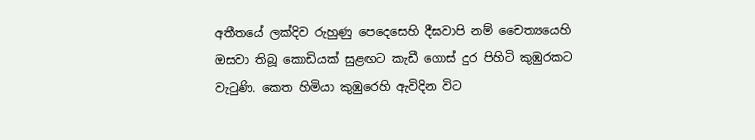අතීතයේ ලක්දිව රුහුණු පෙදෙසෙහි දීඝවාපි නම් චෛත්‍යයෙහි ඔසවා තිබූ කොඩියක් සුළඟට කැඩී ගොස් දුර පිහිටි කුඹුරකට වැටුණි. කෙත හිමියා කුඹුරෙහි ඇවිදින විට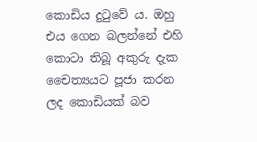කොඩිය දුටුවේ ය. ඔහු එය ගෙන බලන්නේ එහි කොටා තිබූ අකුරු දැක චෛත්‍යයට පූජා කරන ලද කොඩියක් බව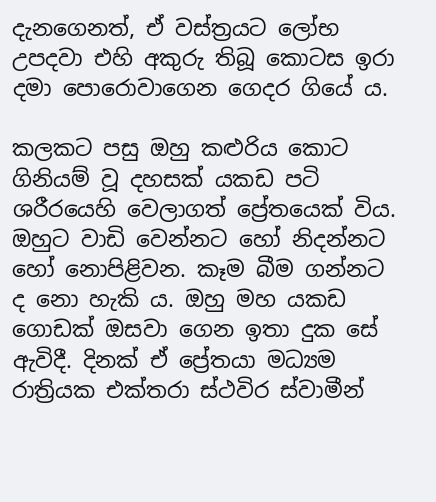දැනගෙනත්, ඒ වස්ත්‍රයට ලෝභ උපදවා එහි අකුරු තිබූ කොටස ඉරා දමා පොරොවාගෙන ගෙදර ගියේ ය.

කලකට පසු ඔහු කළුරිය කොට ගිනියම් වූ දහසක් යකඩ පටි ශරීරයෙහි වෙලාගත් ප්‍රේතයෙක් විය. ඔහුට වාඩි වෙන්නට හෝ නිදන්නට හෝ නොපිළිවන. කෑම බීම ගන්නට ද නො හැකි ය. ඔහු මහ යකඩ ගොඩක් ඔසවා ගෙන ඉතා දුක සේ ඇවිදී. දිනක් ඒ ප්‍රේතයා මධ්‍යම රාත්‍රියක එක්තරා ස්ථවිර ස්වාමීන්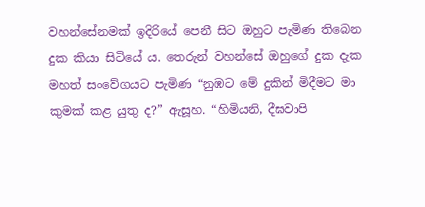වහන්සේනමක් ඉදිරියේ පෙනී සිට ඔහුට පැමිණ තිබෙන දුක කියා සිටියේ ය. තෙරුන් වහන්සේ ඔහුගේ දුක දැක මහත් සංවේගයට පැමිණ “නුඹට මේ දුකින් මිදීමට මා කුමක් කළ යුතු ද?” ඇසූහ. “හිමියනි, දීඝවාපි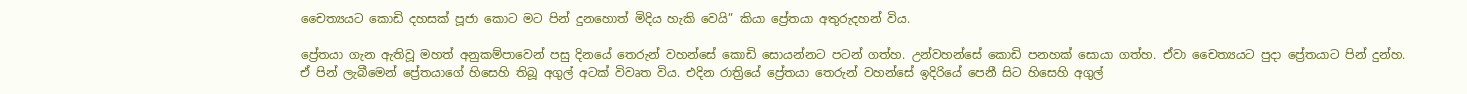චෛත්‍යයට කොඩි දහසක් පූජා කොට මට පින් දුනහොත් මිදිය හැකි වෙයි” කියා ප්‍රේතයා අතුරුදහන් විය.

ප්‍රේතයා ගැන ඇතිවූ මහත් අනුකම්පාවෙන් පසු දිනයේ තෙරුන් වහන්සේ කොඩි සොයන්නට පටන් ගත්හ. උන්වහන්සේ කොඩි පනහක් සොයා ගත්හ. ඒවා චෛත්‍යයට පුදා ප්‍රේතයාට පින් දුන්හ. ඒ පින් ලැබීමෙන් ප්‍රේතයාගේ හිසෙහි තිබූ අගුල් අටක් විවෘත විය. එදින රාත්‍රියේ ප්‍රේතයා තෙරුන් වහන්සේ ඉදිරියේ පෙනී සිට හිසෙහි අගුල්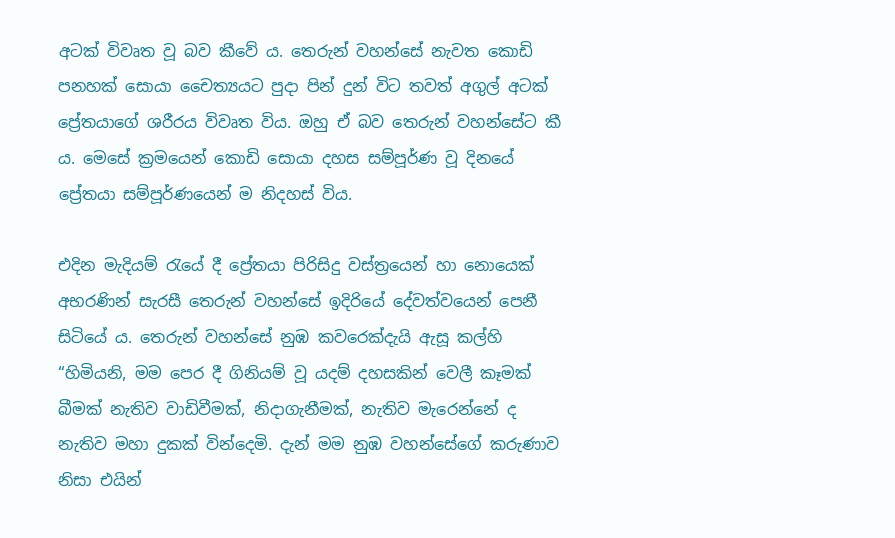අටක් විවෘත වූ බව කීවේ ය. තෙරුන් වහන්සේ නැවත කොඩි පනහක් සොයා චෛත්‍යයට පුදා පින් දුන් විට තවත් අගුල් අටක් ප්‍රේතයාගේ ශරීරය විවෘත විය. ඔහු ඒ බව තෙරුන් වහන්සේට කී ය. මෙසේ ක්‍රමයෙන් කොඩි සොයා දහස සම්පූර්ණ වූ දිනයේ ප්‍රේතයා සම්පූර්ණයෙන් ම නිදහස් විය.

එදින මැදියම් රැයේ දී ප්‍රේතයා පිරිසිදු වස්ත්‍රයෙන් හා නොයෙක් අභරණින් සැරසී තෙරුන් වහන්සේ ඉදිරියේ දේවත්වයෙන් පෙනී සිටියේ ය. තෙරුන් වහන්සේ නුඹ කවරෙක්දැයි ඇසූ කල්හි “හිමියනි, මම පෙර දී ගිනියම් වූ යදම් දහසකින් වෙලී කෑමක් බීමක් නැතිව වාඩිවීමක්, නිදාගැනීමක්, නැතිව මැරෙන්නේ ද නැතිව මහා දුකක් වින්දෙමි. දැන් මම නුඹ වහන්සේගේ කරුණාව නිසා එයින්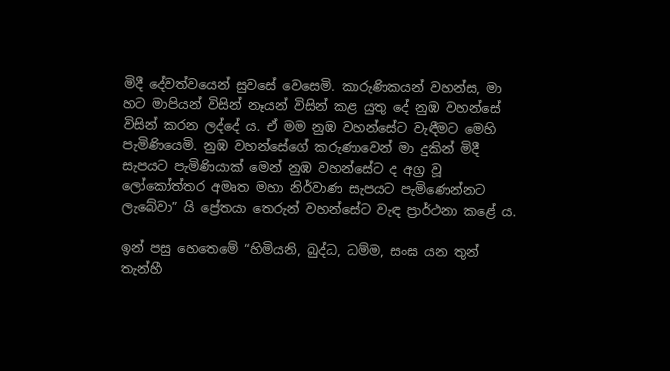මිදී දේවත්වයෙන් සුවසේ වෙසෙමි. කාරුණිකයන් වහන්ස, මා හට මාපියන් විසින් නෑයන් විසින් කළ යුතු දේ නුඹ වහන්සේ විසින් කරන ලද්දේ ය. ඒ මම නුඹ වහන්සේට වැඳීමට මෙහි පැමිණියෙමි. නුඹ වහන්සේගේ කරුණාවෙන් මා දුකින් මිදී සැපයට පැමිණියාක් මෙන් නුඹ වහන්සේට ද අග්‍ර වූ ලෝකෝත්තර අමෘත මහා නිර්වාණ සැපයට පැමිණෙන්නට ලැබේවා” යි ප්‍රේතයා තෙරුන් වහන්සේට වැඳ ප්‍රාර්ථනා කළේ ය.

ඉන් පසු හෙතෙමේ “හිමියනි, බුද්ධ, ධම්ම, සංඝ යන තුන් තැන්හී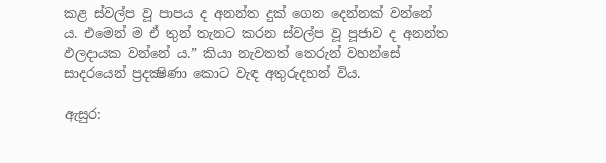කළ ස්වල්ප වූ පාපය ද අනන්ත දුක් ගෙන දෙන්නක් වන්නේ ය. එමෙන් ම ඒ තුන් තැනට කරන ස්වල්ප වූ පූජාව ද අනන්ත ඵලදායක වන්නේ ය.” කියා නැවතත් තෙරුන් වහන්සේ සාදරයෙන් ප්‍රදක්‍ෂිණා කොට වැඳ අතුරුදහන් විය.

ඇසුර: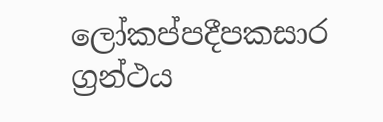ලෝකප්පදීපකසාර ග්‍රන්ථය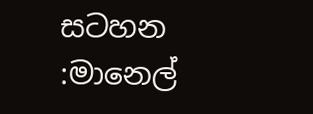සටහන :මානෙල්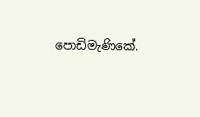පොඩිමැණිකේ.